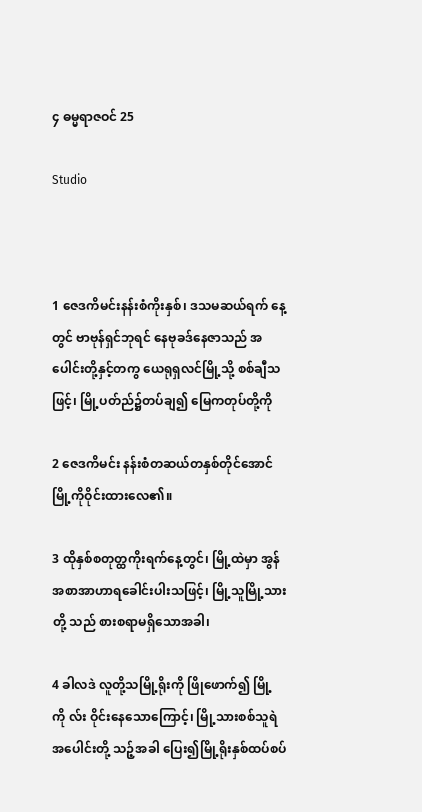၄ ဓမ္မရာဇဝင် 25

Studio



1 ဇေဒကိမင်းနန်းစံကိုးနှစ်၊ ဒသမဆယ်ရက် နေ့တွင် ဗာဗုန်ရှင်ဘုရင် နေဗုခဒ်နေဇာသည် အပေါင်းတို့နှင့်တကွ ယေရုရှလင်မြို့သို့ စစ်ချီသဖြင့်၊ မြို့ပတ်ည်၌တပ်ချ၍ မြေကတုပ်တို့ကို

2 ဇေဒကိမင်း နန်းစံတဆယ်တနှစ်တိုင်အောင် မြို့ကိုဝိုင်းထားလေ၏။

3 ထိုနှစ်စတုတ္ထကိုးရက်နေ့တွင်၊ မြို့ထဲမှာ အွန်အစာအာဟာရခေါင်းပါးသဖြင့်၊ မြို့သူမြို့သားတို့ သည် စားစရာမရှိသောအခါ၊

4 ခါလဒဲ လူတို့သမြို့ရိုးကို ဖြိုဖောက်၍ မြို့ကို လ်း ဝိုင်းနေသောကြောင့်၊ မြို့သားစစ်သူရဲအပေါင်းတို့ သဉ့်အခါ ပြေး၍မြို့ရိုးနှစ်ထပ်စပ်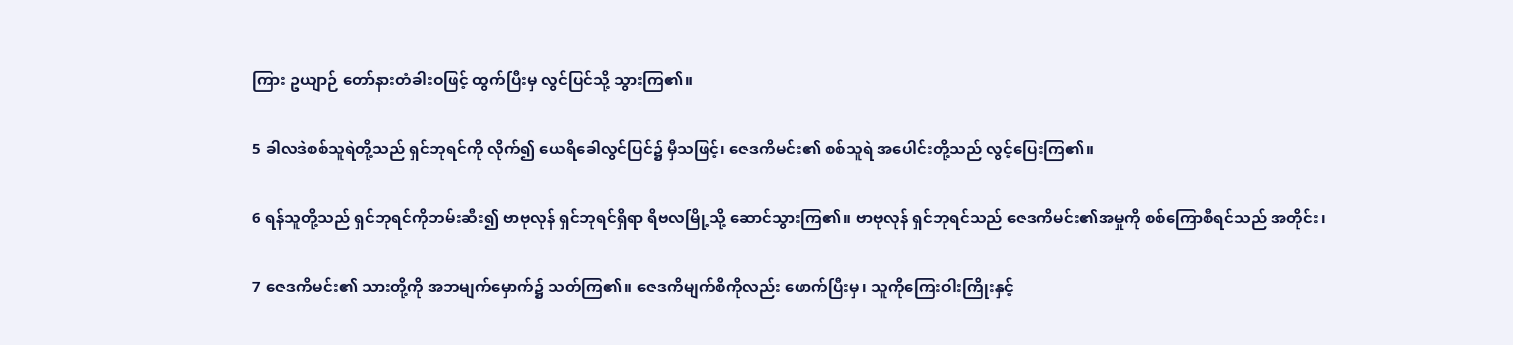ကြား ဥယျာဉ် တော်နားတံခါးဝဖြင့် ထွက်ပြီးမှ လွင်ပြင်သို့ သွားကြ၏။

5 ခါလဒဲစစ်သူရဲတို့သည် ရှင်ဘုရင်ကို လိုက်၍ ယေရိခေါလွင်ပြင်၌ မှီသဖြင့်၊ ဇေဒကိမင်း၏ စစ်သူရဲ အပေါင်းတို့သည် လွင့်ပြေးကြ၏။

6 ရန်သူတို့သည် ရှင်ဘုရင်ကိုဘမ်းဆီး၍ ဗာဗုလုန် ရှင်ဘုရင်ရှိရာ ရိဗလမြို့သို့ ဆောင်သွားကြ၏။ ဗာဗုလုန် ရှင်ဘုရင်သည် ဇေဒကိမင်း၏အမှုကို စစ်ကြောစီရင်သည် အတိုင်း၊

7 ဇေဒကိမင်း၏ သားတို့ကို အဘမျက်မှောက်၌ သတ်ကြ၏။ ဇေဒကိမျက်စိကိုလည်း ဖောက်ပြီးမှ၊ သူကိုကြေးဝါးကြိုးနှင့်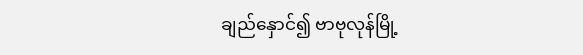ချည်နှောင်၍ ဗာဗုလုန်မြို့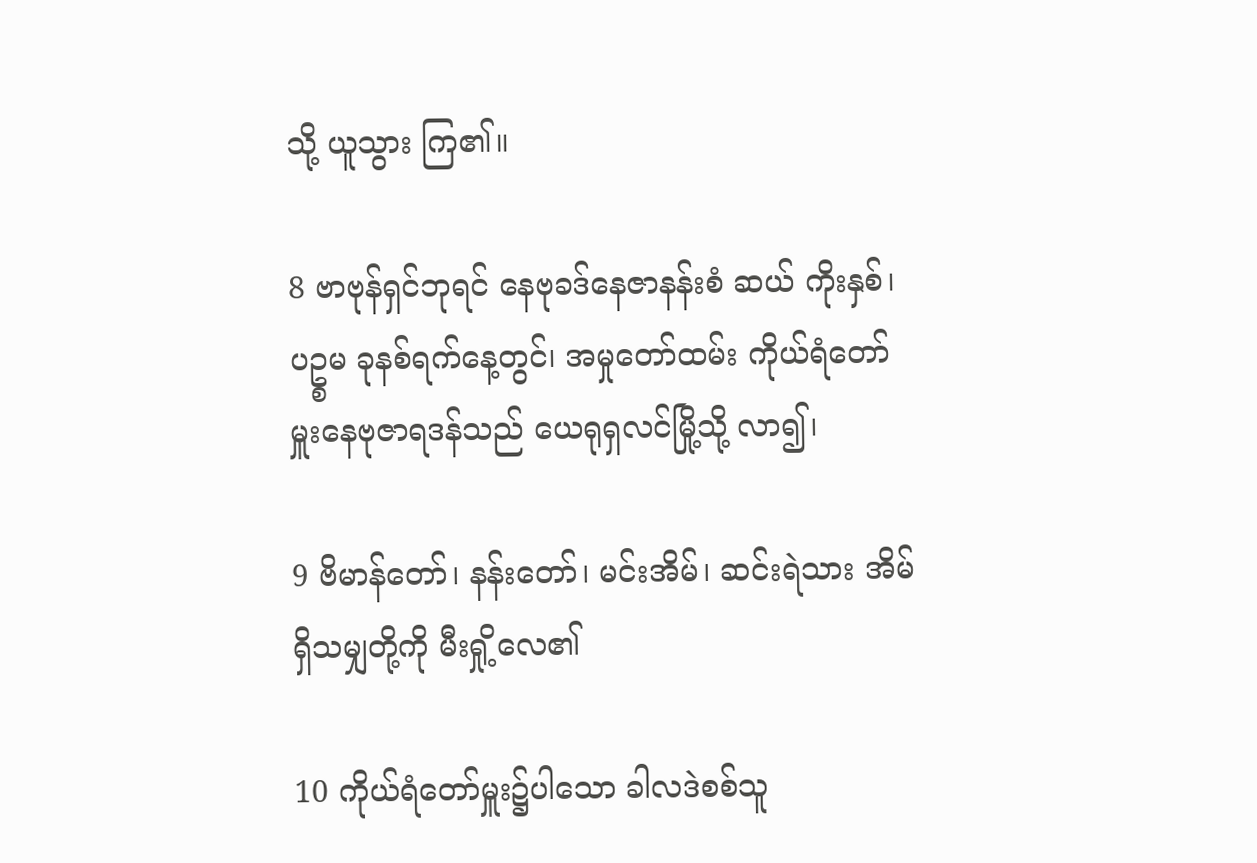သို့ ယူသွား ကြ၏။

8 ဗာဗုန်ရှင်ဘုရင် နေဗုခဒ်နေဇာနန်းစံ ဆယ် ကိုးနှစ်၊ ပဥ္စမ ခုနစ်ရက်နေ့တွင်၊ အမှုတော်ထမ်း ကိုယ်ရံတော်မှူးနေဗုဇာရဒန်သည် ယေရုရှလင်မြို့သို့ လာ၍၊

9 ဗိမာန်တော်၊ နန်းတော်၊ မင်းအိမ်၊ ဆင်းရဲသား အိမ်ရှိသမျှတို့ကို မီးရှို့လေ၏

10 ကိုယ်ရံတော်မှူး၌ပါသော ခါလဒဲစစ်သူ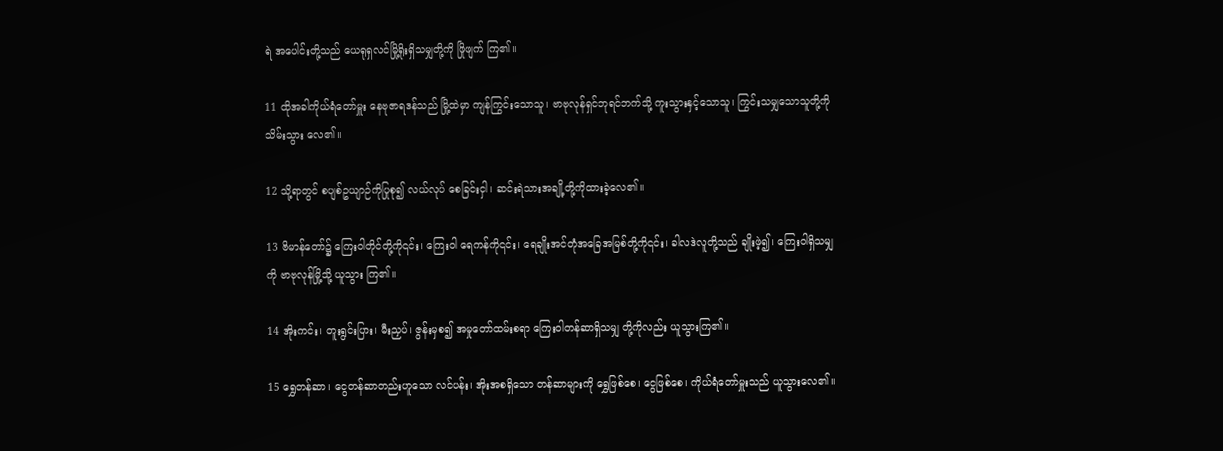ရဲ အပေါင်းတို့သည် ယေရုရှလင်မြို့ရိုးရှိသမျှတို့ကို ဖြိုဖျက် ကြ၏။

11 ထိုအခါကိုယ်ရံတော်မှူး နေဗုဇာရဒန်သည် မြို့ထဲမှာ ကျန်ကြွင်းသောသူ၊ ဗာဗုလုန်ရှင်ဘုရင်ဘက်သို့ ကူးသွားနှင့်သောသူ၊ ကြွင်းသမျှသောသူတို့ကို သိမ်းသွား လေ၏။

12 သို့ရာတွင် စပျစ်ဥယျာဉ်ကိုပြုစု၍ လယ်လုပ် စေခြင်းငှါ၊ ဆင်းရဲသားအချို့တို့ကိုထားခဲ့လေ၏။

13 ဗိမာန်တော်၌ ကြေးဝါတိုင်တို့ကို၎င်း၊ ကြေးဝါ ရေကန်ကို၎င်း၊ ရေချိုးအင်တုံအခြေအမြစ်တို့ကို၎င်း၊ ခါလဒဲလူတို့သည် ချိုးဖဲ့၍၊ ကြေးဝါရှိသမျှကို ဗာဗုလုန်မြို့သို့ ယူသွား ကြ၏။

14 အိုးကင်း၊ တူးရွင်းပြား၊ မီးညှပ်၊ ဇွန်းမှစ၍ အမှုတော်ထမ်းစရာ ကြေးဝါတန်ဆာရှိသမျှ တို့ကိုလည်း ယူသွားကြ၏။

15 ရွှေတန်ဆာ၊ ငွေတန်ဆာတည်းဟူသော လင်ပန်း၊ အိုးအစရှိသော တန်ဆာများကို ရွှေဖြစ်စေ၊ ငွေဖြစ်စေ၊ ကိုယ်ရံတော်မှူးသည် ယူသွားလေ၏။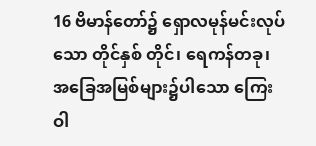16 ဗိမာန်တော်၌ ရှောလမုန်မင်းလုပ်သော တိုင်နှစ် တိုင်၊ ရေကန်တခု၊ အခြေအမြစ်များ၌ပါသော ကြေးဝါ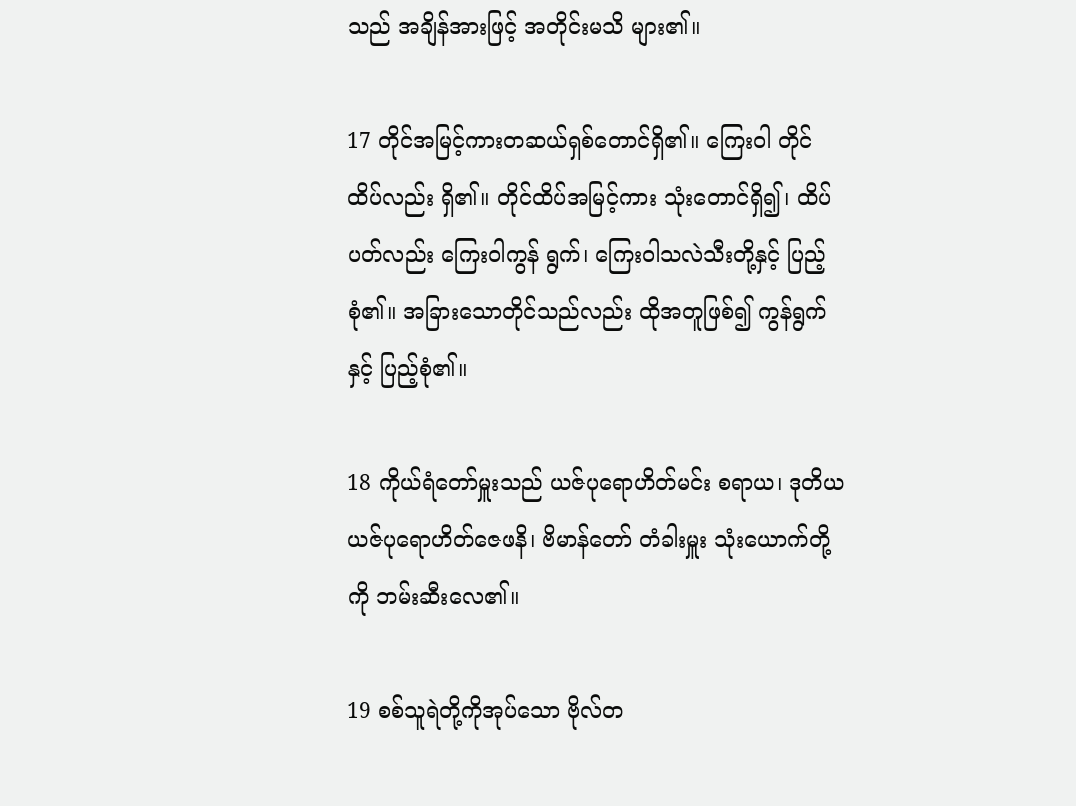သည် အချိန်အားဖြင့် အတိုင်းမသိ များ၏။

17 တိုင်အမြင့်ကားတဆယ်ရှစ်တောင်ရှိ၏။ ကြေးဝါ တိုင်ထိပ်လည်း ရှိ၏။ တိုင်ထိပ်အမြင့်ကား သုံးတောင်ရှိ၍၊ ထိပ်ပတ်လည်း ကြေးဝါကွန် ရွက်၊ ကြေးဝါသလဲသီးတို့နှင့် ပြည့်စုံ၏။ အခြားသောတိုင်သည်လည်း ထိုအတူဖြစ်၍ ကွန်ရွက်နှင့် ပြည့်စုံ၏။

18 ကိုယ်ရံတော်မှူးသည် ယဇ်ပုရောဟိတ်မင်း စရာယ၊ ဒုတိယယဇ်ပုရောဟိတ်ဇေဖနိ၊ ဗိမာန်တော် တံခါးမှူး သုံးယောက်တို့ကို ဘမ်းဆီးလေ၏။

19 စစ်သူရဲတို့ကိုအုပ်သော ဗိုလ်တ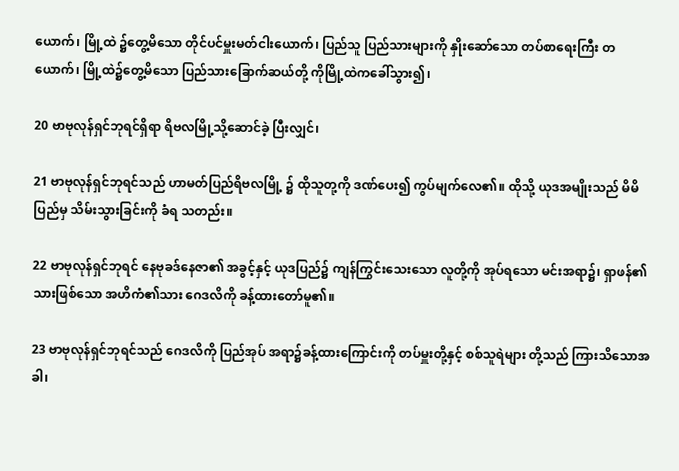ယောက်၊ မြို့ထဲ ၌တွေ့မိသော တိုင်ပင်မှူးမတ်ငါးယောက်၊ ပြည်သူ ပြည်သားများကို နှိုးဆော်သော တပ်စာရေးကြီး တယောက်၊ မြို့ထဲ၌တွေ့မိသော ပြည်သားခြောက်ဆယ်တို့ ကိုမြို့ထဲကခေါ်သွား၍၊

20 ဗာဗုလုန်ရှင်ဘုရင်ရှိရာ ရိဗလမြို့သို့ဆောင်ခဲ့ ပြီးလျှင်၊

21 ဗာဗုလုန်ရှင်ဘုရင်သည် ဟာမတ်ပြည်ရိဗလမြို့ ၌ ထိုသူတု့ကို ဒဏ်ပေး၍ ကွပ်မျက်လေ၏။ ထိုသို့ ယုဒအမျိုးသည် မိမိပြည်မှ သိမ်းသွားခြင်းကို ခံရ သတည်း။

22 ဗာဗုလုန်ရှင်ဘုရင် နေဗုခဒ်နေဇာ၏ အခွင့်နှင့် ယုဒပြည်၌ ကျန်ကြွင်းသေးသော လူတို့ကို အုပ်ရသော မင်းအရာ၌၊ ရှာဖန်၏သားဖြစ်သော အဟိကံ၏သား ဂေဒလိကို ခန့်ထားတော်မူ၏။

23 ဗာဗုလုန်ရှင်ဘုရင်သည် ဂေဒလိကို ပြည်အုပ် အရာ၌ခန့်ထားကြောင်းကို တပ်မှူးတို့နှင့် စစ်သူရဲများ တို့သည် ကြားသိသောအခါ၊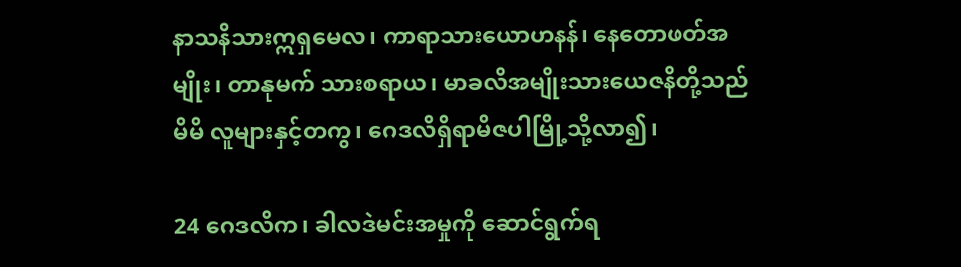နာသနိသားဣရှမေလ၊ ကာရာသားယောဟနန်၊ နေတောဖတ်အမျိုး၊ တာနုမက် သားစရာယ၊ မာခလိအမျိုးသားယေဇနိတို့သည် မိမိ လူများနှင့်တကွ၊ ဂေဒလိရှိရာမိဇပါမြို့သို့လာ၍၊

24 ဂေဒလိက၊ ခါလဒဲမင်းအမှုကို ဆောင်ရွက်ရ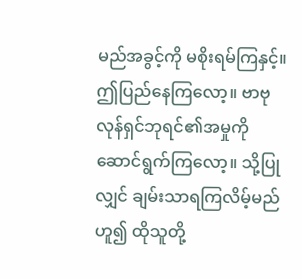မည်အခွင့်ကို မစိုးရမ်ကြနှင့်။ ဤပြည်နေကြလော့။ ဗာဗုလုန်ရှင်ဘုရင်၏အမှုကို ဆောင်ရွက်ကြလော့။ သို့ပြုလျှင် ချမ်းသာရကြလိမ့်မည်ဟူ၍ ထိုသူတို့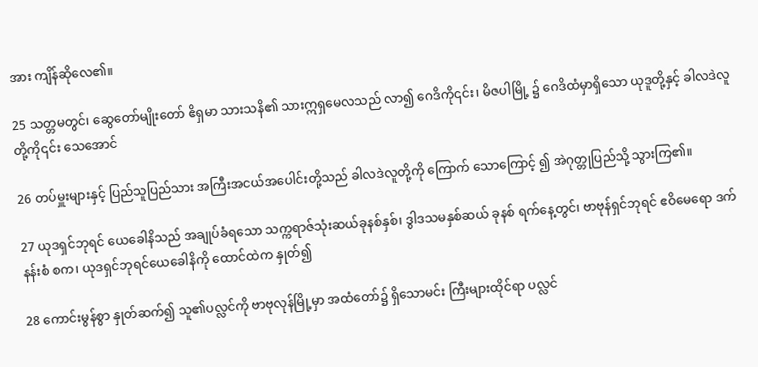အား ကျိန်ဆိုလေ၏။

25 သတ္တမတွင်၊ ဆွေတော်မျိုးတော် ဧိရှမာ သားသနိ၏ သားဣရှမေလသည် လာ၍ ဂေဒိကို၎င်း၊ မိဇပါမြို့ ၌ ဂေဒိထံမှာရှိသော ယုဒူတို့နှင့် ခါလဒဲလူတို့ကို၎င်း သေအောင်

26 တပ်မှူးများနှင့် ပြည်သူပြည်သား အကြီးအငယ်အပေါင်းတို့သည် ခါလဒဲလူတို့ကို ကြောက် သောကြောင့် ၍ အဲဂုတ္တုပြည်သို့ သွားကြ၏။

27 ယုဒရှင်ဘုရင် ယေခေါနိသည် အချုပ်ခံရသော သက္ကရာဇ်သုံးဆယ်ခုနစ်နှစ်၊ ဒွါဒသမနှစ်ဆယ် ခုနစ် ရက်နေ့တွင်၊ ဗာဗုန်ရှင်ဘုရင် ဧဝိမေရော ဒက်နန်းစံ စက၊ ယုဒရှင်ဘုရင်ယေခေါနိကို ထောင်ထဲက နှုတ်၍

28 ကောင်းမွန်စွာ နှုတ်ဆက်၍ သူ၏ပလ္လင်ကို ဗာဗုလုန်မြို့မှာ အထံတော်၌ ရှိသောမင်း ကြီးများထိုင်ရာ ပလ္လင်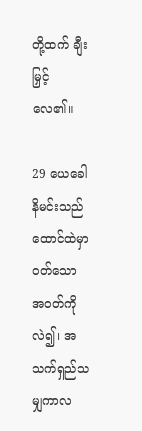တို့ထက် ချီးမြှင့်လေ၏။

29 ယေခေါနိမင်းသည် ထောင်ထဲမှာ ဝတ်သော အဝတ်ကို လဲ၍၊ အသက်ရှည်သမျှကာလ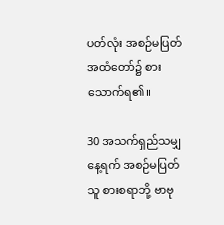ပတ်လုံး အစဉ်မပြတ်အထံတော်၌ စားသောက်ရ၏။

30 အသက်ရှည်သမျှနေ့ရက် အစဉ်မပြတ်သူ စားစရာဘို့ ဗာဗု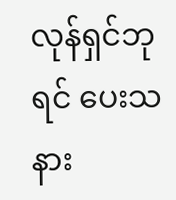လုန်ရှင်ဘုရင် ပေးသနား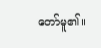တော်မူ၏။